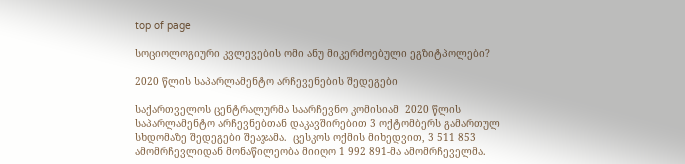top of page

სოციოლოგიური კვლევების ომი ანუ მიკერძოებული ეგზიტპოლები?

2020 წლის საპარლამენტო არჩევენების შედეგები

საქართველოს ცენტრალურმა საარჩევნო კომისიამ  2020 წლის საპარლამენტო არჩევნებთან დაკავშირებით 3 ოქტომბერს გამართულ სხდომაზე შედეგები შეაჯამა.  ცესკოს ოქმის მიხედვით, 3 511 853 ამომრჩევლიდან მონაწილეობა მიიღო 1 992 891-მა ამომრჩეველმა.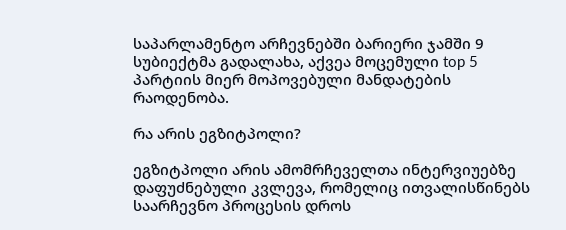საპარლამენტო არჩევნებში ბარიერი ჯამში 9 სუბიექტმა გადალახა, აქვეა მოცემული top 5 პარტიის მიერ მოპოვებული მანდატების რაოდენობა.

რა არის ეგზიტპოლი?

ეგზიტპოლი არის ამომრჩეველთა ინტერვიუებზე დაფუძნებული კვლევა, რომელიც ითვალისწინებს საარჩევნო პროცესის დროს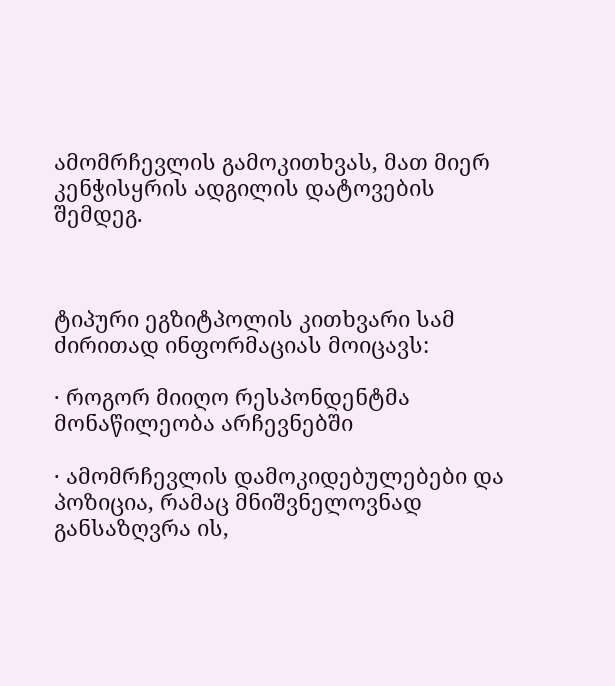ამომრჩევლის გამოკითხვას, მათ მიერ კენჭისყრის ადგილის დატოვების შემდეგ.



ტიპური ეგზიტპოლის კითხვარი სამ ძირითად ინფორმაციას მოიცავს:

· როგორ მიიღო რესპონდენტმა მონაწილეობა არჩევნებში

· ამომრჩევლის დამოკიდებულებები და პოზიცია, რამაც მნიშვნელოვნად განსაზღვრა ის,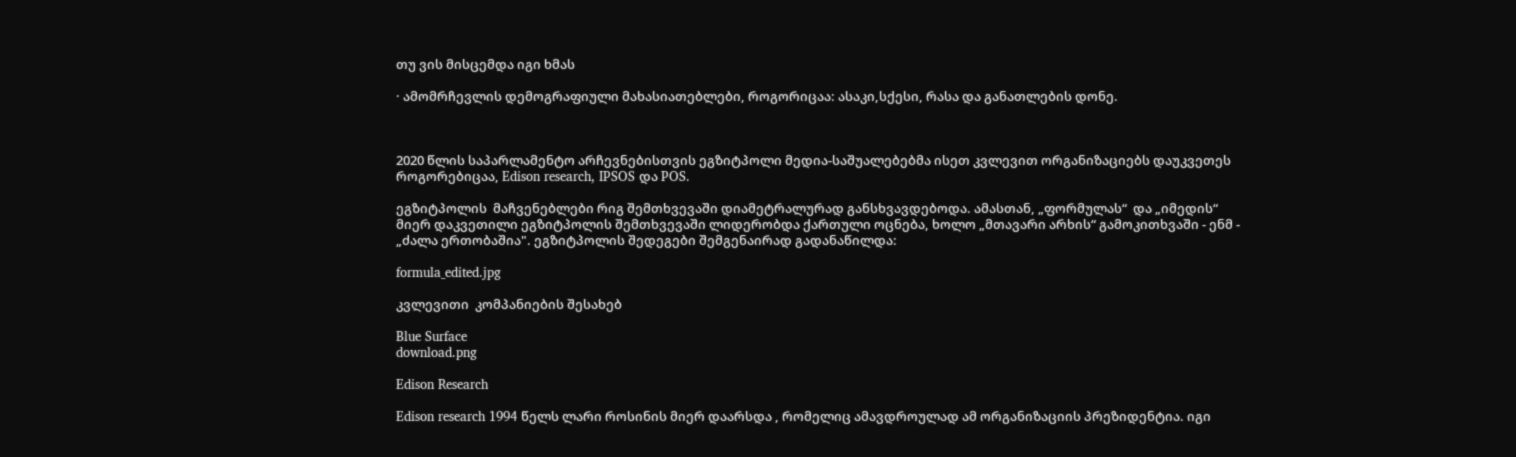თუ ვის მისცემდა იგი ხმას

· ამომრჩევლის დემოგრაფიული მახასიათებლები, როგორიცაა: ასაკი,სქესი, რასა და განათლების დონე.



2020 წლის საპარლამენტო არჩევნებისთვის ეგზიტპოლი მედია-საშუალებებმა ისეთ კვლევით ორგანიზაციებს დაუკვეთეს როგორებიცაა, Edison research, IPSOS და POS.

ეგზიტპოლის  მაჩვენებლები რიგ შემთხვევაში დიამეტრალურად განსხვავდებოდა. ამასთან, „ფორმულას“  და „იმედის“ მიერ დაკვეთილი ეგზიტპოლის შემთხვევაში ლიდერობდა ქართული ოცნება, ხოლო „მთავარი არხის“ გამოკითხვაში - ენმ - „ძალა ერთობაშია". ეგზიტპოლის შედეგები შემგენაირად გადანაწილდა:

formula_edited.jpg

კვლევითი  კომპანიების შესახებ

Blue Surface
download.png

Edison Research

Edison research 1994 წელს ლარი როსინის მიერ დაარსდა , რომელიც ამავდროულად ამ ორგანიზაციის პრეზიდენტია. იგი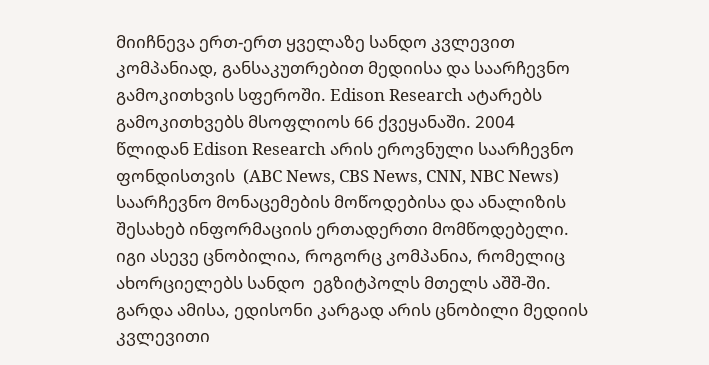მიიჩნევა ერთ-ერთ ყველაზე სანდო კვლევით კომპანიად, განსაკუთრებით მედიისა და საარჩევნო გამოკითხვის სფეროში. Edison Research ატარებს გამოკითხვებს მსოფლიოს 66 ქვეყანაში. 2004 წლიდან Edison Research არის ეროვნული საარჩევნო ფონდისთვის  (ABC News, CBS News, CNN, NBC News) საარჩევნო მონაცემების მოწოდებისა და ანალიზის შესახებ ინფორმაციის ერთადერთი მომწოდებელი. იგი ასევე ცნობილია, როგორც კომპანია, რომელიც ახორციელებს სანდო  ეგზიტპოლს მთელს აშშ-ში. გარდა ამისა, ედისონი კარგად არის ცნობილი მედიის კვლევითი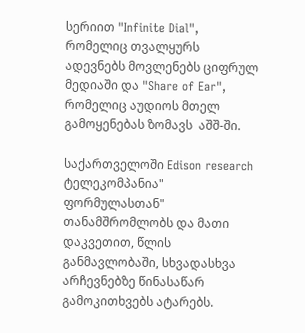სერიით "Infinite Dial", რომელიც თვალყურს ადევნებს მოვლენებს ციფრულ მედიაში და "Share of Ear", რომელიც აუდიოს მთელ გამოყენებას ზომავს  აშშ-ში.

საქართველოში Edison research ტელეკომპანია" ფორმულასთან" თანამშრომლობს და მათი დაკვეთით, წლის განმავლობაში, სხვადასხვა არჩევნებზე წინასაწარ გამოკითხვებს ატარებს.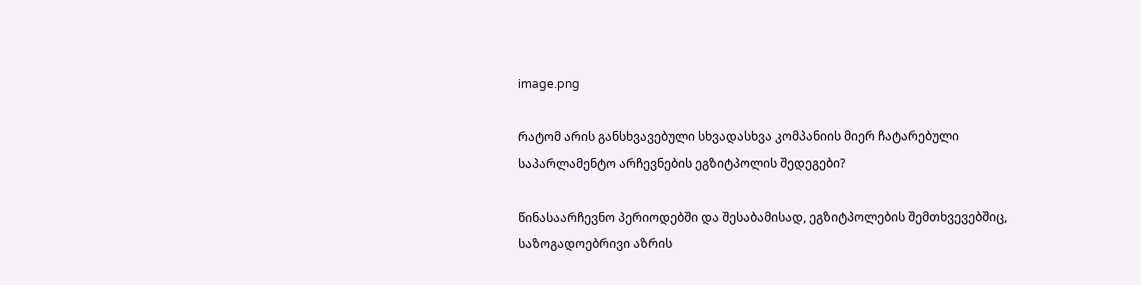image.png

რატომ არის განსხვავებული სხვადასხვა კომპანიის მიერ ჩატარებული საპარლამენტო არჩევნების ეგზიტპოლის შედეგები?

წინასაარჩევნო პერიოდებში და შესაბამისად, ეგზიტპოლების შემთხვევებშიც, საზოგადოებრივი აზრის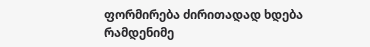ფორმირება ძირითადად ხდება რამდენიმე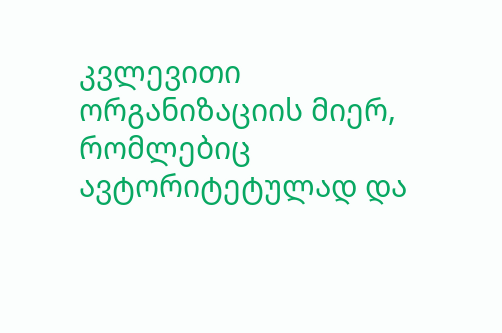კვლევითი ორგანიზაციის მიერ, რომლებიც ავტორიტეტულად და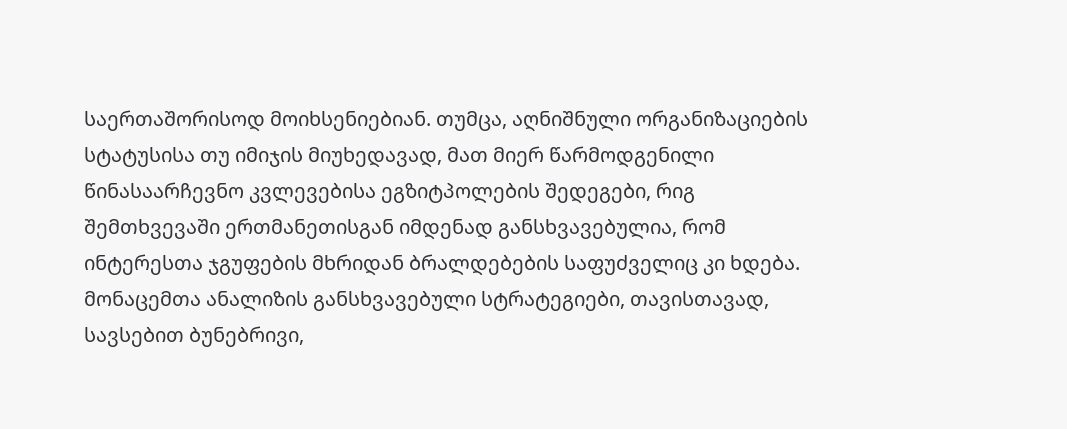საერთაშორისოდ მოიხსენიებიან. თუმცა, აღნიშნული ორგანიზაციების სტატუსისა თუ იმიჯის მიუხედავად, მათ მიერ წარმოდგენილი წინასაარჩევნო კვლევებისა ეგზიტპოლების შედეგები, რიგ შემთხვევაში ერთმანეთისგან იმდენად განსხვავებულია, რომ ინტერესთა ჯგუფების მხრიდან ბრალდებების საფუძველიც კი ხდება. მონაცემთა ანალიზის განსხვავებული სტრატეგიები, თავისთავად, სავსებით ბუნებრივი,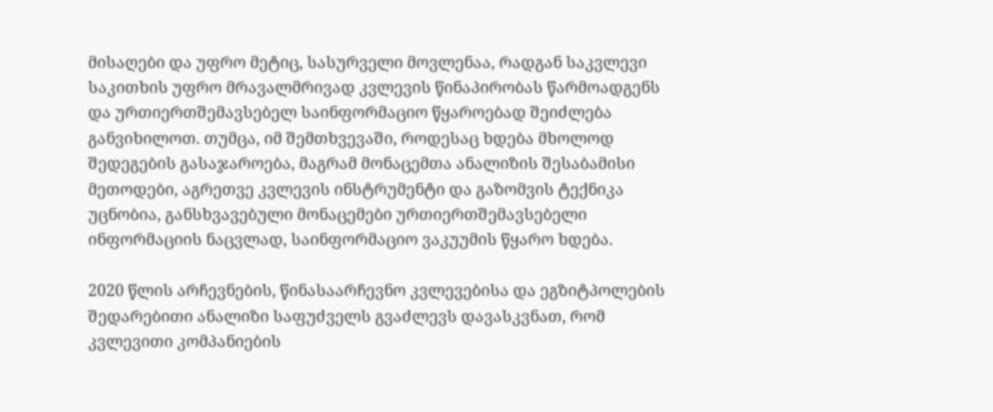მისაღები და უფრო მეტიც, სასურველი მოვლენაა, რადგან საკვლევი საკითხის უფრო მრავალმრივად კვლევის წინაპირობას წარმოადგენს და ურთიერთშემავსებელ საინფორმაციო წყაროებად შეიძლება განვიხილოთ. თუმცა, იმ შემთხვევაში, როდესაც ხდება მხოლოდ შედეგების გასაჯაროება, მაგრამ მონაცემთა ანალიზის შესაბამისი მეთოდები, აგრეთვე კვლევის ინსტრუმენტი და გაზომვის ტექნიკა უცნობია, განსხვავებული მონაცემები ურთიერთშემავსებელი ინფორმაციის ნაცვლად, საინფორმაციო ვაკუუმის წყარო ხდება.

2020 წლის არჩევნების, წინასაარჩევნო კვლევებისა და ეგზიტპოლების შედარებითი ანალიზი საფუძველს გვაძლევს დავასკვნათ, რომ კვლევითი კომპანიების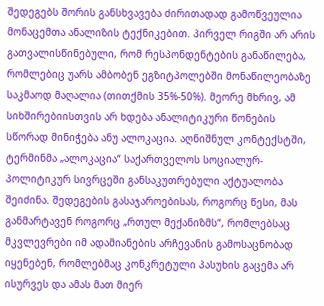შედეგებს შორის განსხვავება ძირითადად გამოწვეულია მონაცემთა ანალიზის ტექნიკებით. პირველ რიგში არ არის გათვალისწინებული, რომ რესპონდენტების განაწილება, რომლებიც უარს ამბობენ ეგზიტპოლებში მონაწილეობაზე საკმაოდ მაღალია (თითქმის 35%-50%). მეორე მხრივ, ამ სიხშირებიისთვის არ ხდება ანალიტიკური წონების სწორად მინიჭება ანუ ალოკაცია. აღნიშნულ კონტექსტში, ტერმინმა „ალოკაცია“ საქართველოს სოციალურ-პოლიტიკურ სივრცეში განსაკუთრებული აქტუალობა შეიძინა. შედეგების გასაჯაროებისას, როგორც წესი, მას განმარტავენ როგორც „რთულ მექანიზმს“, რომლებსაც მკვლევრები იმ ადამიანების არჩევანის გამოსაცნობად იყენებენ, რომლებმაც კონკრეტული პასუხის გაცემა არ ისურვეს და ამას მათ მიერ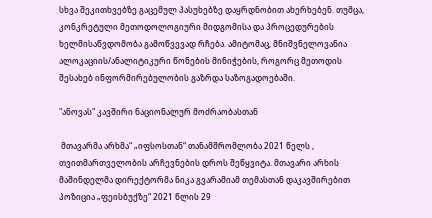სხვა შეკითხვებზე გაცემულ პასუხებზე დაყრდნობით ახერხებენ. თუმცა, კონკრეტული მეთოდოლოგიური მიდგომისა და პროცედურების ხელმისაწვდომობა გამოწვევად რჩება. ამიტომაც, მნიშვნელოვანია ალოკაციის/ანალიტიკური წონების მინიჭების, როგორც მეთოდის შესახებ ინფორმირებულობის გაზრდა საზოგადოებაში.

"ანოვას" კავშირი ნაციონალურ მოძრაობასთან

 მთავარმა არხმა“ „იფსოსთან“ თანამშრომლობა 2021 წელს , თვითმართველობის არჩევნების დროს შეწყვიტა. მთავარი არხის მაშინდელმა დირექტორმა ნიკა გვარამიამ თემასთან დაკავშირებით პოზიცია „ფეისბუქზე“ 2021 წლის 29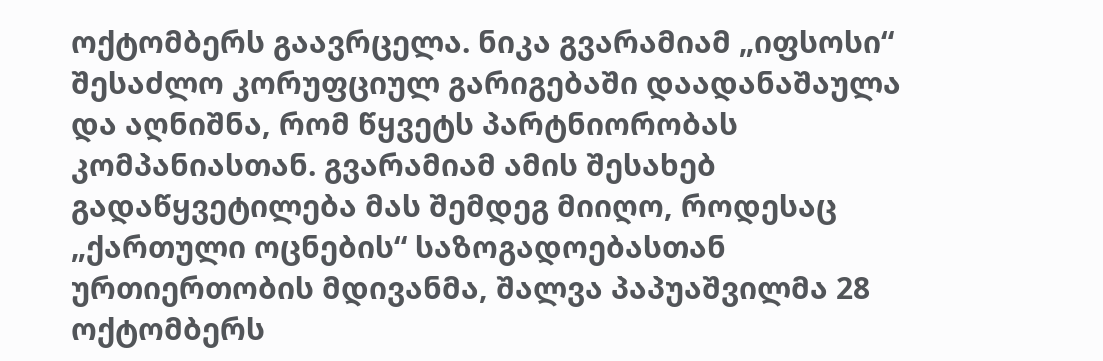ოქტომბერს გაავრცელა. ნიკა გვარამიამ „იფსოსი“ შესაძლო კორუფციულ გარიგებაში დაადანაშაულა და აღნიშნა, რომ წყვეტს პარტნიორობას კომპანიასთან. გვარამიამ ამის შესახებ გადაწყვეტილება მას შემდეგ მიიღო, როდესაც „ქართული ოცნების“ საზოგადოებასთან ურთიერთობის მდივანმა, შალვა პაპუაშვილმა 28 ოქტომბერს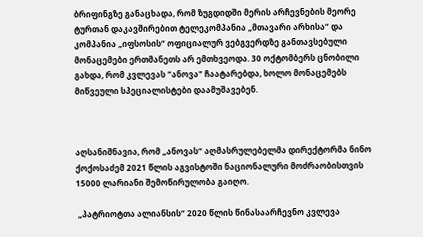ბრიფინგზე განაცხადა, რომ ზუგდიდში მერის არჩევნების მეორე ტურთან დაკავშირებით ტელეკომპანია „მთავარი არხისა“ და კომპანია „იფსოსის“ ოფიციალურ ვებგვერდზე განთავსებული მონაცემები ერთმანეთს არ ემთხვეოდა. 30 ოქტომბერს ცნობილი გახდა, რომ კვლევას "ანოვა" ჩაატარებდა, ხოლო მონაცემებს მიწვეული სპეციალისტები დაამუშავებენ.



აღსანიშნავია, რომ „ანოვას“ აღმასრულებელმა დირექტორმა ნინო ქოქოსაძემ 2021 წლის აგვისტოში ნაციონალური მოძრაობისთვის 15000 ლარიანი შემოწირულობა გაიღო.

 „პატრიოტთა ალიანსის“ 2020 წლის წინასაარჩევნო კვლევა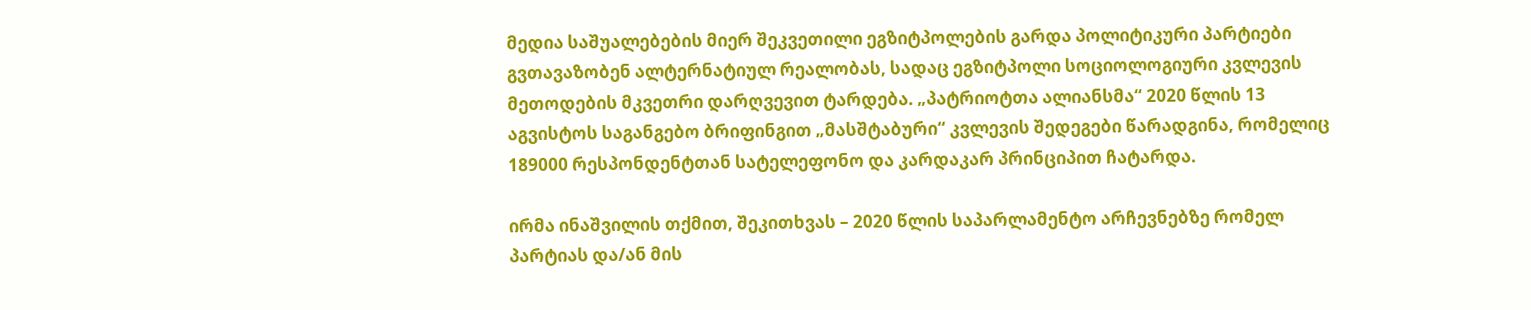მედია საშუალებების მიერ შეკვეთილი ეგზიტპოლების გარდა პოლიტიკური პარტიები გვთავაზობენ ალტერნატიულ რეალობას, სადაც ეგზიტპოლი სოციოლოგიური კვლევის მეთოდების მკვეთრი დარღვევით ტარდება. „პატრიოტთა ალიანსმა“ 2020 წლის 13 აგვისტოს საგანგებო ბრიფინგით „მასშტაბური“ კვლევის შედეგები წარადგინა, რომელიც 189000 რესპონდენტთან სატელეფონო და კარდაკარ პრინციპით ჩატარდა.

ირმა ინაშვილის თქმით, შეკითხვას – 2020 წლის საპარლამენტო არჩევნებზე რომელ პარტიას და/ან მის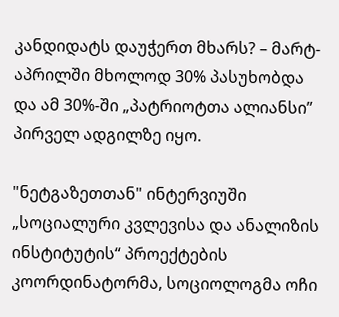კანდიდატს დაუჭერთ მხარს? – მარტ-აპრილში მხოლოდ 30% პასუხობდა და ამ 30%-ში „პატრიოტთა ალიანსი” პირველ ადგილზე იყო.

"ნეტგაზეთთან" ინტერვიუში „სოციალური კვლევისა და ანალიზის ინსტიტუტის“ პროექტების კოორდინატორმა, სოციოლოგმა ოჩი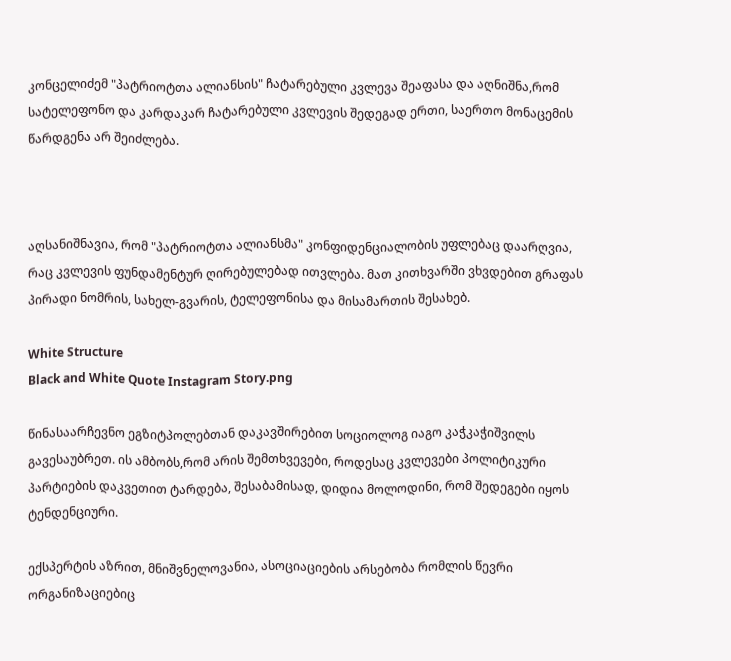კონცელიძემ "პატრიოტთა ალიანსის" ჩატარებული კვლევა შეაფასა და აღნიშნა,რომ სატელეფონო და კარდაკარ ჩატარებული კვლევის შედეგად ერთი, საერთო მონაცემის წარდგენა არ შეიძლება.



აღსანიშნავია, რომ "პატრიოტთა ალიანსმა" კონფიდენციალობის უფლებაც დაარღვია, რაც კვლევის ფუნდამენტურ ღირებულებად ითვლება. მათ კითხვარში ვხვდებით გრაფას პირადი ნომრის, სახელ-გვარის, ტელეფონისა და მისამართის შესახებ.

White Structure
Black and White Quote Instagram Story.png

წინასაარჩევნო ეგზიტპოლებთან დაკავშირებით სოციოლოგ იაგო კაჭკაჭიშვილს გავესაუბრეთ. ის ამბობს,რომ არის შემთხვევები, როდესაც კვლევები პოლიტიკური პარტიების დაკვეთით ტარდება, შესაბამისად, დიდია მოლოდინი, რომ შედეგები იყოს ტენდენციური.

ექსპერტის აზრით, მნიშვნელოვანია, ასოციაციების არსებობა რომლის წევრი ორგანიზაციებიც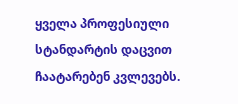ყველა პროფესიული სტანდარტის დაცვით ჩაატარებენ კვლევებს.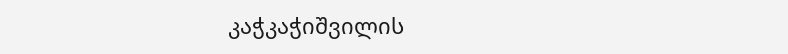კაჭკაჭიშვილის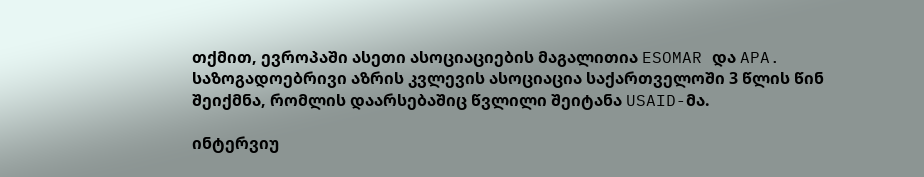თქმით, ევროპაში ასეთი ასოციაციების მაგალითია ESOMAR და APA.   საზოგადოებრივი აზრის კვლევის ასოციაცია საქართველოში 3 წლის წინ შეიქმნა, რომლის დაარსებაშიც წვლილი შეიტანა USAID-მა.

ინტერვიუ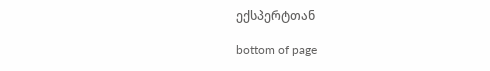ექსპერტთან

bottom of page